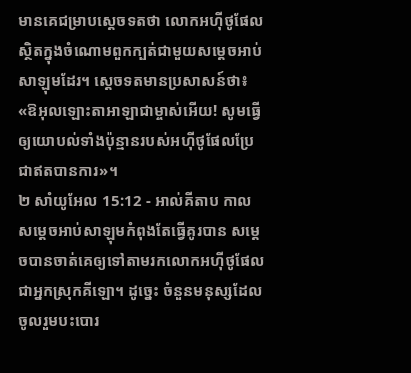មានគេជម្រាបស្តេចទតថា លោកអហ៊ីថូផែលស្ថិតក្នុងចំណោមពួកក្បត់ជាមួយសម្តេចអាប់សាឡុមដែរ។ ស្តេចទតមានប្រសាសន៍ថា៖ «ឱអុលឡោះតាអាឡាជាម្ចាស់អើយ! សូមធ្វើឲ្យយោបល់ទាំងប៉ុន្មានរបស់អហ៊ីថូផែលប្រែជាឥតបានការ»។
២ សាំយូអែល 15:12 - អាល់គីតាប កាលសម្តេចអាប់សាឡុមកំពុងតែធ្វើគូរបាន សម្តេចបានចាត់គេឲ្យទៅតាមរកលោកអហ៊ីថូផែល ជាអ្នកស្រុកគីឡោ។ ដូច្នេះ ចំនួនមនុស្សដែលចូលរួមបះបោរ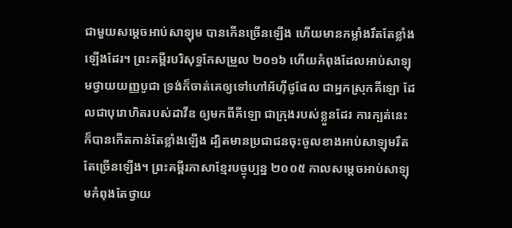ជាមួយសម្តេចអាប់សាឡុម បានកើនច្រើនឡើង ហើយមានកម្លាំងរឹតតែខ្លាំងឡើងដែរ។ ព្រះគម្ពីរបរិសុទ្ធកែសម្រួល ២០១៦ ហើយកំពុងដែលអាប់សាឡុមថ្វាយយញ្ញបូជា ទ្រង់ក៏ចាត់គេឲ្យទៅហៅអ័ហ៊ីថូផែល ជាអ្នកស្រុកគីឡោ ដែលជាបុរោហិតរបស់ដាវីឌ ឲ្យមកពីគីឡោ ជាក្រុងរបស់ខ្លួនដែរ ការក្បត់នេះ ក៏បានកើតកាន់តែខ្លាំងឡើង ដ្បិតមានប្រជាជនចុះចូលខាងអាប់សាឡុមរឹតតែច្រើនឡើង។ ព្រះគម្ពីរភាសាខ្មែរបច្ចុប្បន្ន ២០០៥ កាលសម្ដេចអាប់សាឡុមកំពុងតែថ្វាយ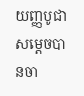យញ្ញបូជា សម្ដេចបានចា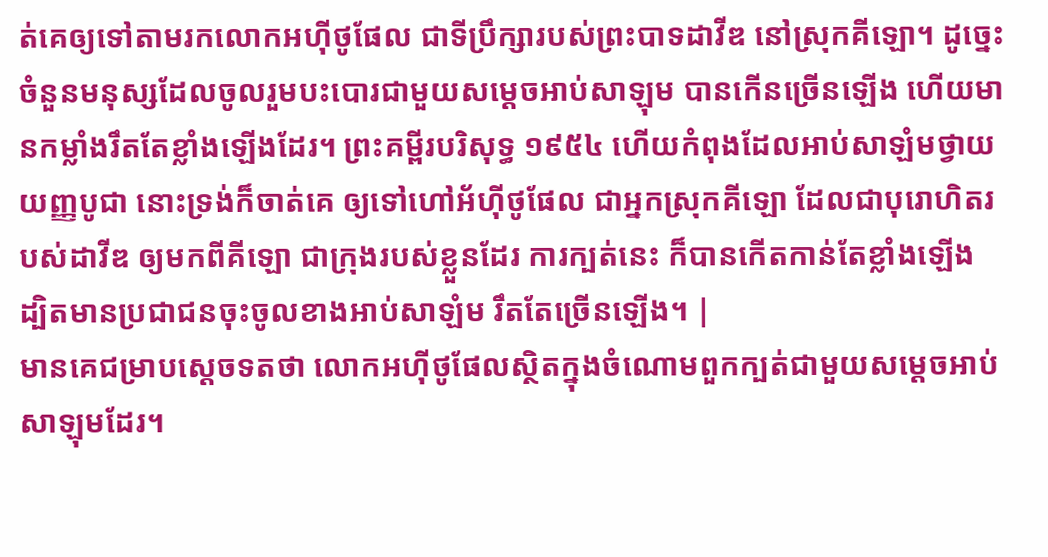ត់គេឲ្យទៅតាមរកលោកអហ៊ីថូផែល ជាទីប្រឹក្សារបស់ព្រះបាទដាវីឌ នៅស្រុកគីឡោ។ ដូច្នេះ ចំនួនមនុស្សដែលចូលរួមបះបោរជាមួយសម្ដេចអាប់សាឡុម បានកើនច្រើនឡើង ហើយមានកម្លាំងរឹតតែខ្លាំងឡើងដែរ។ ព្រះគម្ពីរបរិសុទ្ធ ១៩៥៤ ហើយកំពុងដែលអាប់សាឡំមថ្វាយយញ្ញបូជា នោះទ្រង់ក៏ចាត់គេ ឲ្យទៅហៅអ័ហ៊ីថូផែល ជាអ្នកស្រុកគីឡោ ដែលជាបុរោហិតរបស់ដាវីឌ ឲ្យមកពីគីឡោ ជាក្រុងរបស់ខ្លួនដែរ ការក្បត់នេះ ក៏បានកើតកាន់តែខ្លាំងឡើង ដ្បិតមានប្រជាជនចុះចូលខាងអាប់សាឡំម រឹតតែច្រើនឡើង។ |
មានគេជម្រាបស្តេចទតថា លោកអហ៊ីថូផែលស្ថិតក្នុងចំណោមពួកក្បត់ជាមួយសម្តេចអាប់សាឡុមដែរ។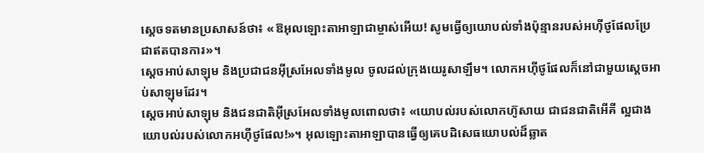ស្តេចទតមានប្រសាសន៍ថា៖ «ឱអុលឡោះតាអាឡាជាម្ចាស់អើយ! សូមធ្វើឲ្យយោបល់ទាំងប៉ុន្មានរបស់អហ៊ីថូផែលប្រែជាឥតបានការ»។
ស្តេចអាប់សាឡុម និងប្រជាជនអ៊ីស្រអែលទាំងមូល ចូលដល់ក្រុងយេរូសាឡឹម។ លោកអហ៊ីថូផែលក៏នៅជាមួយស្តេចអាប់សាឡុមដែរ។
ស្តេចអាប់សាឡុម និងជនជាតិអ៊ីស្រអែលទាំងមូលពោលថា៖ «យោបល់របស់លោកហ៊ូសាយ ជាជនជាតិអើគី ល្អជាងយោបល់របស់លោកអហ៊ីថូផែល!»។ អុលឡោះតាអាឡាបានធ្វើឲ្យគេបដិសេធយោបល់ដ៏ឆ្លាត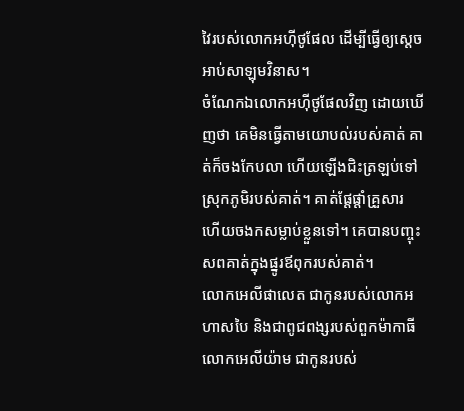វៃរបស់លោកអហ៊ីថូផែល ដើម្បីធ្វើឲ្យស្តេចអាប់សាឡុមវិនាស។
ចំណែកឯលោកអហ៊ីថូផែលវិញ ដោយឃើញថា គេមិនធ្វើតាមយោបល់របស់គាត់ គាត់ក៏ចងកែបលា ហើយឡើងជិះត្រឡប់ទៅស្រុកភូមិរបស់គាត់។ គាត់ផ្តែផ្តាំគ្រួសារ ហើយចងកសម្លាប់ខ្លួនទៅ។ គេបានបញ្ចុះសពគាត់ក្នុងផ្នូរឪពុករបស់គាត់។
លោកអេលីផាលេត ជាកូនរបស់លោកអហាសបៃ និងជាពូជពង្សរបស់ពួកម៉ាកាធី លោកអេលីយ៉ាម ជាកូនរបស់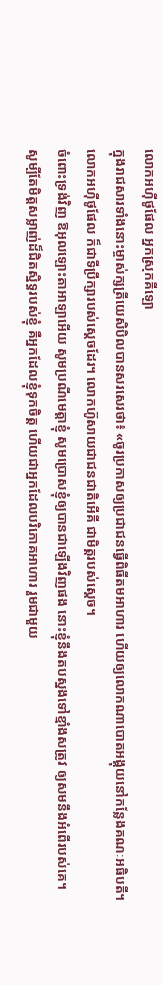លោកអហ៊ីថូផែល អ្នកស្រុកគីឡោ
ក្នុងរាជសារទាំងនោះម្ចាស់ក្សត្រីយេសិបិលបានសរសេរថា៖ «ចូរប្រកាសឲ្យប្រជាជនធ្វើពិធីតមអាហារ ហើយឲ្យលោកណាបោតអង្គុយនៅកន្លែងគណៈអធិបតី។
លោកអហ៊ីថូផែល ក៏ជាទីប្រឹក្សារបស់ស្តេចដែរ។ លោកហ៊ូសាយជាជនជាតិអើគី ជាមិត្តរបស់ស្តេច។
ចំពោះទ្រង់វិញ ឱអុលឡោះតាអាឡាអើយ សូមប្រណីមេត្តាខ្ញុំ សូមប្រោសខ្ញុំឲ្យបានជាឡើងវិញផង នោះខ្ញុំនឹងតបស្នងទៅខ្មាំងសត្រូវ ឲ្យសមនឹងអំពើរបស់គេ។
សូម្បីតែមិត្តសម្លាញ់ដ៏ជិតស្និទ្ធរបស់ខ្ញុំ គឺអ្នកដែលខ្ញុំទុកចិត្ត ហើយជាអ្នកដែលបរិភោគអាហារ រួមជាមួយ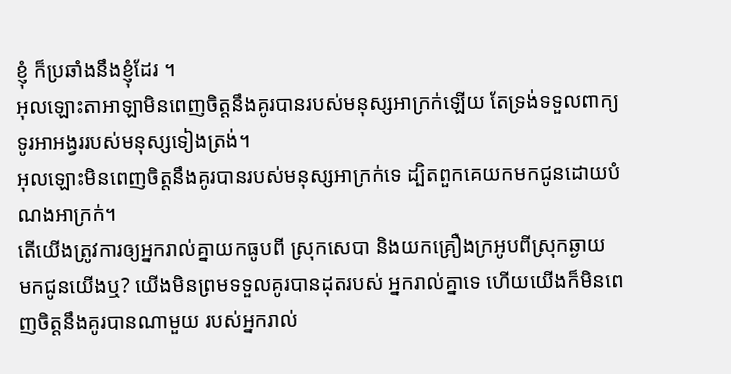ខ្ញុំ ក៏ប្រឆាំងនឹងខ្ញុំដែរ ។
អុលឡោះតាអាឡាមិនពេញចិត្តនឹងគូរបានរបស់មនុស្សអាក្រក់ឡើយ តែទ្រង់ទទួលពាក្យទូរអាអង្វររបស់មនុស្សទៀងត្រង់។
អុលឡោះមិនពេញចិត្តនឹងគូរបានរបស់មនុស្សអាក្រក់ទេ ដ្បិតពួកគេយកមកជូនដោយបំណងអាក្រក់។
តើយើងត្រូវការឲ្យអ្នករាល់គ្នាយកធូបពី ស្រុកសេបា និងយកគ្រឿងក្រអូបពីស្រុកឆ្ងាយ មកជូនយើងឬ? យើងមិនព្រមទទួលគូរបានដុតរបស់ អ្នករាល់គ្នាទេ ហើយយើងក៏មិនពេញចិត្តនឹងគូរបានណាមួយ របស់អ្នករាល់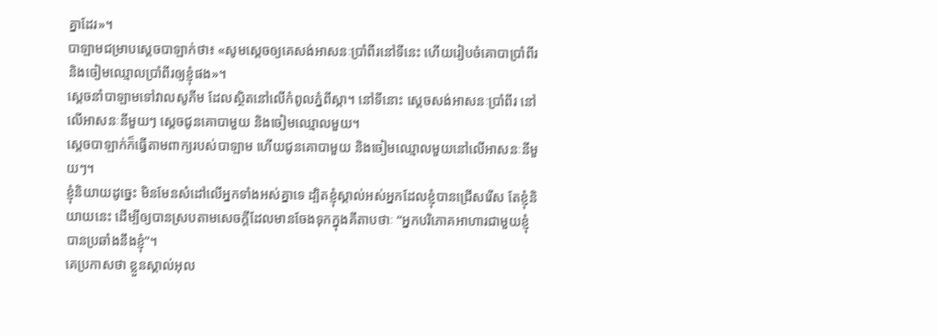គ្នាដែរ»។
បាឡាមជម្រាបស្តេចបាឡាក់ថា៖ «សូមស្តេចឲ្យគេសង់អាសនៈប្រាំពីរនៅទីនេះ ហើយរៀបចំគោបាប្រាំពីរ និងចៀមឈ្មោលប្រាំពីរឲ្យខ្ញុំផង»។
ស្តេចនាំបាឡាមទៅវាលសូភីម ដែលស្ថិតនៅលើកំពូលភ្នំពីស្កា។ នៅទីនោះ ស្តេចសង់អាសនៈប្រាំពីរ នៅលើអាសនៈនីមួយៗ ស្តេចជូនគោបាមួយ និងចៀមឈ្មោលមួយ។
ស្តេចបាឡាក់ក៏ធ្វើតាមពាក្យរបស់បាឡាម ហើយជូនគោបាមួយ និងចៀមឈ្មោលមួយនៅលើអាសនៈនីមួយៗ។
ខ្ញុំនិយាយដូច្នេះ មិនមែនសំដៅលើអ្នកទាំងអស់គ្នាទេ ដ្បិតខ្ញុំស្គាល់អស់អ្នកដែលខ្ញុំបានជ្រើសរើស តែខ្ញុំនិយាយនេះ ដើម្បីឲ្យបានស្របតាមសេចក្ដីដែលមានចែងទុកក្នុងគីតាបថាៈ “អ្នកបរិភោគអាហារជាមួយខ្ញុំ បានប្រឆាំងនឹងខ្ញុំ”។
គេប្រកាសថា ខ្លួនស្គាល់អុល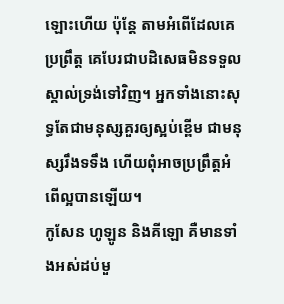ឡោះហើយ ប៉ុន្ដែ តាមអំពើដែលគេប្រព្រឹត្ដ គេបែរជាបដិសេធមិនទទួលស្គាល់ទ្រង់ទៅវិញ។ អ្នកទាំងនោះសុទ្ធតែជាមនុស្សគួរឲ្យស្អប់ខ្ពើម ជាមនុស្សរឹងទទឹង ហើយពុំអាចប្រព្រឹត្ដអំពើល្អបានឡើយ។
កូសែន ហូឡូន និងគីឡោ គឺមានទាំងអស់ដប់មួ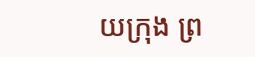យក្រុង ព្រ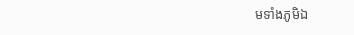មទាំងភូមិឯ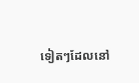ទៀតៗដែលនៅ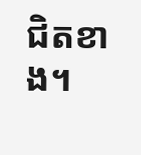ជិតខាង។